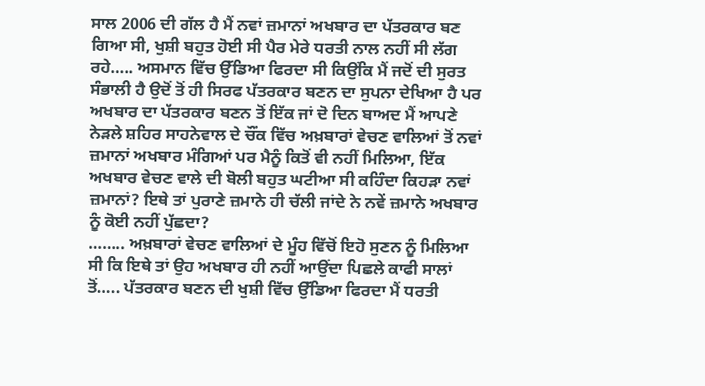ਸਾਲ 2006 ਦੀ ਗੱਲ ਹੈ ਮੈਂ ਨਵਾਂ ਜ਼ਮਾਨਾਂ ਅਖਬਾਰ ਦਾ ਪੱਤਰਕਾਰ ਬਣ ਗਿਆ ਸੀ, ਖੁਸ਼ੀ ਬਹੁਤ ਹੋਈ ਸੀ ਪੈਰ ਮੇਰੇ ਧਰਤੀ ਨਾਲ ਨਹੀਂ ਸੀ ਲੱਗ ਰਹੇ….. ਅਸਮਾਨ ਵਿੱਚ ਉੱਡਿਆ ਫਿਰਦਾ ਸੀ ਕਿਉਂਕਿ ਮੈਂ ਜਦੋਂ ਦੀ ਸੁਰਤ ਸੰਭਾਲੀ ਹੈ ਉਦੋਂ ਤੋਂ ਹੀ ਸਿਰਫ ਪੱਤਰਕਾਰ ਬਣਨ ਦਾ ਸੁਪਨਾ ਦੇਖਿਆ ਹੈ ਪਰ ਅਖਬਾਰ ਦਾ ਪੱਤਰਕਾਰ ਬਣਨ ਤੋਂ ਇੱਕ ਜਾਂ ਦੋ ਦਿਨ ਬਾਅਦ ਮੈਂ ਆਪਣੇ ਨੇੜਲੇ ਸ਼ਹਿਰ ਸਾਹਨੇਵਾਲ ਦੇ ਚੌਂਕ ਵਿੱਚ ਅਖ਼ਬਾਰਾਂ ਵੇਚਣ ਵਾਲਿਆਂ ਤੋਂ ਨਵਾਂ ਜ਼ਮਾਨਾਂ ਅਖਬਾਰ ਮੰਗਿਆਂ ਪਰ ਮੈਨੂੰ ਕਿਤੋਂ ਵੀ ਨਹੀਂ ਮਿਲਿਆ, ਇੱਕ ਅਖਬਾਰ ਵੇਚਣ ਵਾਲੇ ਦੀ ਬੋਲੀ ਬਹੁਤ ਘਟੀਆ ਸੀ ਕਹਿੰਦਾ ਕਿਹੜਾ ਨਵਾਂ ਜ਼ਮਾਨਾਂ? ਇਥੇ ਤਾਂ ਪੁਰਾਣੇ ਜ਼ਮਾਨੇ ਹੀ ਚੱਲੀ ਜਾਂਦੇ ਨੇ ਨਵੇਂ ਜ਼ਮਾਨੇ ਅਖਬਾਰ ਨੂੰ ਕੋਈ ਨਹੀਂ ਪੁੱਛਦਾ?
…….. ਅਖ਼ਬਾਰਾਂ ਵੇਚਣ ਵਾਲਿਆਂ ਦੇ ਮੂੰਹ ਵਿੱਚੋਂ ਇਹੋ ਸੁਣਨ ਨੂੰ ਮਿਲਿਆ ਸੀ ਕਿ ਇਥੇ ਤਾਂ ਉਹ ਅਖਬਾਰ ਹੀ ਨਹੀਂ ਆਉਂਦਾ ਪਿਛਲੇ ਕਾਫੀ ਸਾਲਾਂ ਤੋਂ….. ਪੱਤਰਕਾਰ ਬਣਨ ਦੀ ਖੁਸ਼ੀ ਵਿੱਚ ਉੱਡਿਆ ਫਿਰਦਾ ਮੈਂ ਧਰਤੀ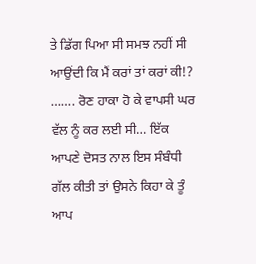ਤੇ ਡਿੱਗ ਪਿਆ ਸੀ ਸਮਝ ਨਹੀਂ ਸੀ ਆਉਂਦੀ ਕਿ ਮੈਂ ਕਰਾਂ ਤਾਂ ਕਰਾਂ ਕੀ!?
……. ਰੋਣ ਹਾਕਾ ਹੋ ਕੇ ਵਾਪਸੀ ਘਰ ਵੱਲ ਨੂੰ ਕਰ ਲਈ ਸੀ… ਇੱਕ ਆਪਣੇ ਦੋਸਤ ਨਾਲ ਇਸ ਸੰਬੰਧੀ ਗੱਲ ਕੀਤੀ ਤਾਂ ਉਸਨੇ ਕਿਹਾ ਕੇ ਤੂੰ ਆਪ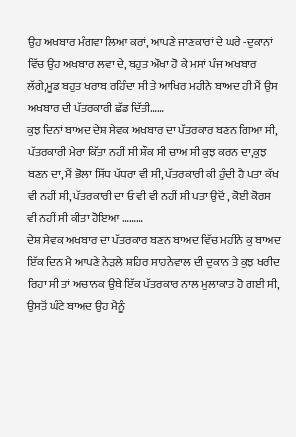ਉਹ ਅਖਬਾਰ ਮੰਗਵਾ ਲਿਆ ਕਰਾਂ, ਆਪਣੇ ਜਾਣਕਾਰਾਂ ਦੇ ਘਰੇ -ਦੁਕਾਨਾਂ ਵਿੱਚ ਉਹ ਅਖਬਾਰ ਲਵਾ ਦੇ, ਬਹੁਤ ਔਖਾ ਹੋ ਕੇ ਮਸਾਂ ਪੰਜ ਅਖਬਾਰ ਲੱਗੇ,ਮੂਡ ਬਹੁਤ ਖਰਾਬ ਰਹਿੰਦਾ ਸੀ ਤੇ ਆਖਿਰ ਮਹੀਨੇ ਬਾਅਦ ਹੀ ਮੈਂ ਉਸ ਅਖਬਾਰ ਦੀ ਪੱਤਰਕਾਰੀ ਛੱਡ ਦਿੱਤੀ……
ਕੁਝ ਦਿਨਾਂ ਬਾਅਦ ਦੇਸ਼ ਸੇਵਕ ਅਖਬਾਰ ਦਾ ਪੱਤਰਕਾਰ ਬਣਨ ਗਿਆ ਸੀ, ਪੱਤਰਕਾਰੀ ਮੇਰਾ ਕਿੱਤਾ ਨਹੀਂ ਸੀ ਸ਼ੌਕ ਸੀ ਚਾਅ ਸੀ ਕੁਝ ਕਰਨ ਦਾ,ਕੁਝ ਬਣਨ ਦਾ, ਮੈਂ ਭੋਲਾ ਸਿੱਧ ਪੱਧਰਾ ਵੀ ਸੀ, ਪੱਤਰਕਾਰੀ ਕੀ ਹੁੰਦੀ ਹੈ ਪਤਾ ਕੱਖ ਵੀ ਨਹੀਂ ਸੀ, ਪੱਤਰਕਾਰੀ ਦਾ ਓ ਵੀ ਵੀ ਨਹੀਂ ਸੀ ਪਤਾ ਉਦੋਂ , ਕੋਈ ਕੋਰਸ ਵੀ ਨਹੀਂ ਸੀ ਕੀਤਾ ਹੋਇਆ ………
ਦੇਸ਼ ਸੇਵਕ ਅਖਬਾਰ ਦਾ ਪੱਤਰਕਾਰ ਬਣਨ ਬਾਅਦ ਵਿੱਚ ਮਹੀਨੇ ਕੁ ਬਾਅਦ ਇੱਕ ਦਿਨ ਮੈ ਆਪਣੇ ਨੇੜਲੇ ਸ਼ਹਿਰ ਸਾਹਨੇਵਾਲ ਦੀ ਦੁਕਾਨ ਤੇ ਕੁਝ ਖਰੀਦ ਰਿਹਾ ਸੀ ਤਾਂ ਅਚਾਨਕ ਉਥੇ ਇੱਕ ਪੱਤਰਕਾਰ ਨਾਲ ਮੁਲਾਕਾਤ ਹੋ ਗਈ ਸੀ, ਉਸਤੋਂ ਘੰਟੇ ਬਾਅਦ ਉਹ ਮੈਨੂੰ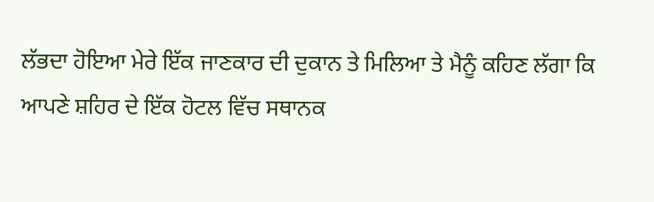ਲੱਭਦਾ ਹੋਇਆ ਮੇਰੇ ਇੱਕ ਜਾਣਕਾਰ ਦੀ ਦੁਕਾਨ ਤੇ ਮਿਲਿਆ ਤੇ ਮੈਨੂੰ ਕਹਿਣ ਲੱਗਾ ਕਿ ਆਪਣੇ ਸ਼ਹਿਰ ਦੇ ਇੱਕ ਹੋਟਲ ਵਿੱਚ ਸਥਾਨਕ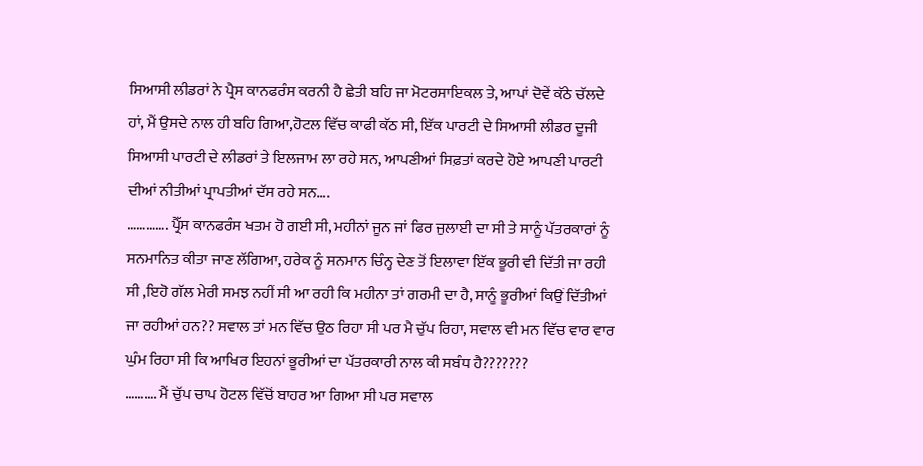ਸਿਆਸੀ ਲੀਡਰਾਂ ਨੇ ਪ੍ਰੈਸ ਕਾਨਫਰੰਸ ਕਰਨੀ ਹੈ ਛੇਤੀ ਬਹਿ ਜਾ ਮੋਟਰਸਾਇਕਲ ਤੇ, ਆਪਾਂ ਦੋਵੇਂ ਕੱਠੇ ਚੱਲਦੇ ਹਾਂ, ਮੈਂ ਉਸਦੇ ਨਾਲ ਹੀ ਬਹਿ ਗਿਆ,ਹੋਟਲ ਵਿੱਚ ਕਾਫੀ ਕੱਠ ਸੀ, ਇੱਕ ਪਾਰਟੀ ਦੇ ਸਿਆਸੀ ਲੀਡਰ ਦੂਜੀ ਸਿਆਸੀ ਪਾਰਟੀ ਦੇ ਲੀਡਰਾਂ ਤੇ ਇਲਜਾਮ ਲਾ ਰਹੇ ਸਨ, ਆਪਣੀਆਂ ਸਿਫ਼ਤਾਂ ਕਰਦੇ ਹੋਏ ਆਪਣੀ ਪਾਰਟੀ ਦੀਆਂ ਨੀਤੀਆਂ ਪ੍ਰਾਪਤੀਆਂ ਦੱਸ ਰਹੇ ਸਨ….
…………. ਪ੍ਰੈੱਸ ਕਾਨਫਰੰਸ ਖਤਮ ਹੋ ਗਈ ਸੀ, ਮਹੀਨਾਂ ਜੂਨ ਜਾਂ ਫਿਰ ਜੁਲਾਈ ਦਾ ਸੀ ਤੇ ਸਾਨੂੰ ਪੱਤਰਕਾਰਾਂ ਨੂੰ ਸਨਮਾਨਿਤ ਕੀਤਾ ਜਾਣ ਲੱਗਿਆ, ਹਰੇਕ ਨੂੰ ਸਨਮਾਨ ਚਿੰਨ੍ਹ ਦੇਣ ਤੋਂ ਇਲਾਵਾ ਇੱਕ ਭੂਰੀ ਵੀ ਦਿੱਤੀ ਜਾ ਰਹੀ ਸੀ ,ਇਹੋ ਗੱਲ ਮੇਰੀ ਸਮਝ ਨਹੀਂ ਸੀ ਆ ਰਹੀ ਕਿ ਮਹੀਨਾ ਤਾਂ ਗਰਮੀ ਦਾ ਹੈ, ਸਾਨੂੰ ਭੂਰੀਆਂ ਕਿਉਂ ਦਿੱਤੀਆਂ ਜਾ ਰਹੀਆਂ ਹਨ?? ਸਵਾਲ ਤਾਂ ਮਨ ਵਿੱਚ ਉਠ ਰਿਹਾ ਸੀ ਪਰ ਮੈ ਚੁੱਪ ਰਿਹਾ, ਸਵਾਲ ਵੀ ਮਨ ਵਿੱਚ ਵਾਰ ਵਾਰ ਘੁੰਮ ਰਿਹਾ ਸੀ ਕਿ ਆਖਿਰ ਇਹਨਾਂ ਭੂਰੀਆਂ ਦਾ ਪੱਤਰਕਾਰੀ ਨਾਲ ਕੀ ਸਬੰਧ ਹੈ???????
………. ਮੈਂ ਚੁੱਪ ਚਾਪ ਹੋਟਲ ਵਿੱਚੋਂ ਬਾਹਰ ਆ ਗਿਆ ਸੀ ਪਰ ਸਵਾਲ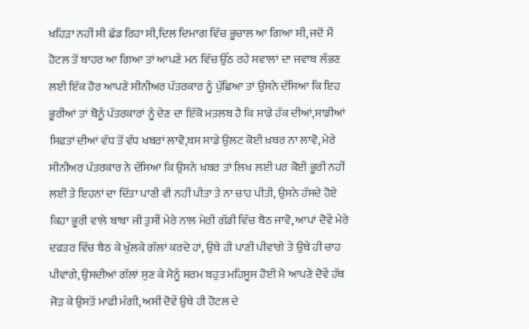ਖਹਿੜਾ ਨਹੀਂ ਸੀ ਛੱਡ ਰਿਹਾ ਸੀ,ਦਿਲ ਦਿਮਾਗ ਵਿੱਚ ਭੂਚਾਲ ਆ ਗਿਆ ਸੀ, ਜਦੋਂ ਮੈਂ ਹੋਟਲ ਤੋਂ ਬਾਹਰ ਆ ਗਿਆ ਤਾਂ ਆਪਣੇ ਮਨ ਵਿੱਚ ਉੱਠ ਰਹੇ ਸਵਾਲਾਂ ਦਾ ਜਵਾਬ ਲੱਭਣ ਲਈ ਇੱਕ ਹੋਰ ਆਪਣੇ ਸੀਨੀਅਰ ਪੱਤਰਕਾਰ ਨੂੰ ਪੁੱਛਿਆ ਤਾਂ ਉਸਨੇ ਦੱਸਿਆ ਕਿ ਇਹ ਭੂਰੀਆਂ ਤਾਂ ਥੋਨੂੰ ਪੱਤਰਕਾਰਾਂ ਨੂੰ ਦੇਣ ਦਾ ਇੱਕੋ ਮਤਲਬ ਹੈ ਕਿ ਸਾਡੇ ਹੱਕ ਦੀਆਂ,ਸਾਡੀਆਂ ਸਿਫਤਾਂ ਦੀਆਂ ਵੱਧ ਤੋਂ ਵੱਧ ਖਬਰਾਂ ਲਾਵੋ,ਬਸ ਸਾਡੇ ਉਲਟ ਕੋਈ ਖ਼ਬਰ ਨਾ ਲਾਵੋ, ਮੇਰੇ ਸੀਨੀਅਰ ਪੱਤਰਕਾਰ ਨੇ ਦੱਸਿਆ ਕਿ ਉਸਨੇ ਖਬਰ ਤਾਂ ਲਿਖ ਲਈ ਪਰ ਕੋਈ ਭੂਰੀ ਨਹੀਂ ਲਈ ਤੇ ਇਹਨਾਂ ਦਾ ਦਿੱਤਾ ਪਾਣੀ ਵੀ ਨਹੀਂ ਪੀਤਾ ਤੇ ਨਾ ਚਾਹ ਪੀਤੀ, ਉਸਨੇ ਹੱਸਦੇ ਹੋਏ ਕਿਹਾ ਭੂਰੀ ਵਾਲੇ ਬਾਬਾ ਜੀ ਤੁਸੀਂ ਮੇਰੇ ਨਾਲ ਮੇਰੀ ਗੱਡੀ ਵਿੱਚ ਬੈਠ ਜਾਵੋ, ਆਪਾਂ ਦੋਵੇਂ ਮੇਰੇ ਦਫਤਰ ਵਿੱਚ ਬੈਠ ਕੇ ਖੁੱਲਕੇ ਗੱਲਾਂ ਕਰਦੇ ਹਾਂ, ਉਥੇ ਹੀ ਪਾਣੀ ਪੀਵਾਂਗੇ ਤੇ ਉਥੇ ਹੀ ਚਾਹ ਪੀਵਾਂਗੇ, ਉਸਦੀਆਂ ਗੱਲਾਂ ਸੁਣ ਕੇ ਮੈਨੂੰ ਸ਼ਰਮ ਬਹੁਤ ਮਹਿਸੂਸ ਹੋਈ ਮੈ ਆਪਣੇ ਦੋਵੇਂ ਹੱਥ ਜੋੜ ਕੇ ਉਸਤੋਂ ਮਾਫੀ ਮੰਗੀ, ਅਸੀਂ ਦੋਵੇਂ ਉਥੇ ਹੀ ਹੋਟਲ ਦੇ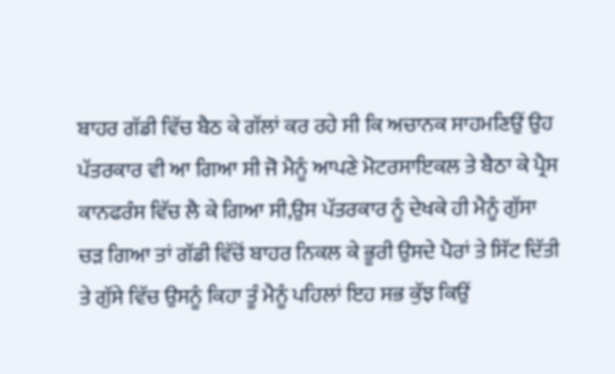ਬਾਹਰ ਗੱਡੀ ਵਿੱਚ ਬੈਠ ਕੇ ਗੱਲਾਂ ਕਰ ਰਹੇ ਸੀ ਕਿ ਅਚਾਨਕ ਸਾਹਮਣਿਉਂ ਉਹ ਪੱਤਰਕਾਰ ਵੀ ਆ ਗਿਆ ਸੀ ਜੋ ਮੈਨੂੰ ਆਪਣੇ ਮੋਟਰਸਾਇਕਲ ਤੇ ਬੈਠਾ ਕੇ ਪ੍ਰੈਸ ਕਾਨਫਰੰਸ ਵਿੱਚ ਲੈ ਕੇ ਗਿਆ ਸੀ,ਉਸ ਪੱਤਰਕਾਰ ਨੂੰ ਦੇਖਕੇ ਹੀ ਮੈਨੂੰ ਗੁੱਸਾ ਚੜ ਗਿਆ ਤਾਂ ਗੱਡੀ ਵਿੱਚੋਂ ਬਾਹਰ ਨਿਕਲ ਕੇ ਭੂਰੀ ਉਸਦੇ ਪੈਰਾਂ ਤੇ ਸਿੱਟ ਦਿੱਤੀ ਤੇ ਗੁੱਸੇ ਵਿੱਚ ਉਸਨੂੰ ਕਿਹਾ ਤੂੰ ਮੈਨੂੰ ਪਹਿਲਾਂ ਇਹ ਸਭ ਕੁੱਝ ਕਿਉਂ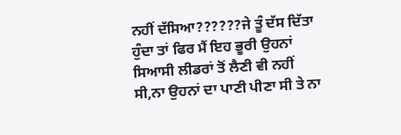ਨਹੀਂ ਦੱਸਿਆ??????ਜੇ ਤੂੰ ਦੱਸ ਦਿੱਤਾ ਹੁੰਦਾ ਤਾਂ ਫਿਰ ਮੈਂ ਇਹ ਭੂਰੀ ਉਹਨਾਂ ਸਿਆਸੀ ਲੀਡਰਾਂ ਤੋਂ ਲੈਣੀ ਵੀ ਨਹੀਂ ਸੀ,ਨਾ ਉਹਨਾਂ ਦਾ ਪਾਣੀ ਪੀਣਾ ਸੀ ਤੇ ਨਾ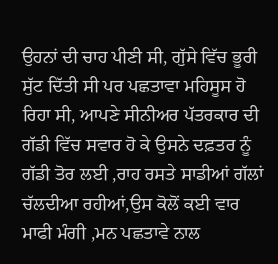ਉਹਨਾਂ ਦੀ ਚਾਹ ਪੀਣੀ ਸੀ, ਗੁੱਸੇ ਵਿੱਚ ਭੂਰੀ ਸੁੱਟ ਦਿੱਤੀ ਸੀ ਪਰ ਪਛਤਾਵਾ ਮਹਿਸੂਸ ਹੋ ਰਿਹਾ ਸੀ, ਆਪਣੇ ਸੀਨੀਅਰ ਪੱਤਰਕਾਰ ਦੀ ਗੱਡੀ ਵਿੱਚ ਸਵਾਰ ਹੋ ਕੇ ਉਸਨੇ ਦਫ਼ਤਰ ਨੂੰ ਗੱਡੀ ਤੋਰ ਲਈ ,ਰਾਹ ਰਸਤੇ ਸਾਡੀਆਂ ਗੱਲਾਂ ਚੱਲਦੀਆ ਰਹੀਆਂ,ਉਸ ਕੋਲੋਂ ਕਈ ਵਾਰ ਮਾਫੀ ਮੰਗੀ ,ਮਨ ਪਛਤਾਵੇ ਨਾਲ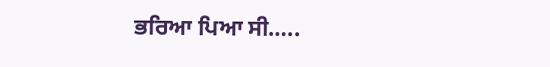ਭਰਿਆ ਪਿਆ ਸੀ…..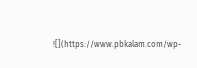![](https://www.pbkalam.com/wp-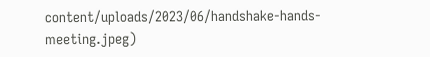content/uploads/2023/06/handshake-hands-meeting.jpeg)